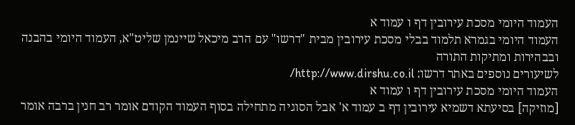העמוד היומי מסכת עירובין דף ו עמוד א
העמוד היומי בגמרא תלמוד בבלי מסכת עירובין מבית "דרשו" עם הרב מיכאל שיינמן שליט"א, העמוד היומי בהבנה ובבהירות ומתיקות התורה
לשיעורים נוספים באתר דרשו: http://www.dirshu.co.il/
העמוד היומי מסכת עירובין דף ו עמוד א
[מוזיקה] בסיעתא דשמיא עירובין דף ב עמוד א' אבל הסוגיה מתחילה בסוף העמוד הקודם אומר רב חנין ברבה אומר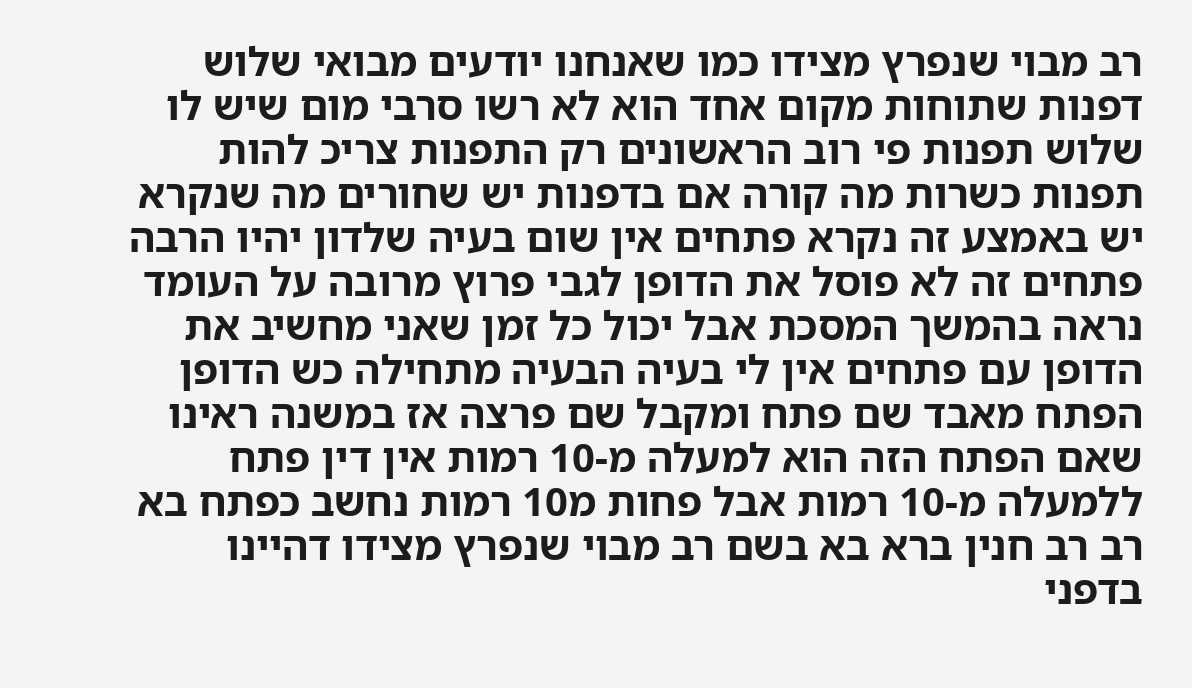רב מבוי שנפרץ מצידו כמו שאנחנו יודעים מבואי שלוש דפנות שתוחות מקום אחד הוא לא רשו סרבי מום שיש לו שלוש תפנות פי רוב הראשונים רק התפנות צריכ להות תפנות כשרות מה קורה אם בדפנות יש שחורים מה שנקרא יש באמצע זה נקרא פתחים אין שום בעיה שלדון יהיו הרבה פתחים זה לא פוסל את הדופן לגבי פרוץ מרובה על העומד נראה בהמשך המסכת אבל יכול כל זמן שאני מחשיב את הדופן עם פתחים אין לי בעיה הבעיה מתחילה כש הדופן הפתח מאבד שם פתח ומקבל שם פרצה אז במשנה ראינו שאם הפתח הזה הוא למעלה מ-10 רמות אין דין פתח ללמעלה מ-10 רמות אבל פחות מ10 רמות נחשב כפתח בא רב רב חנין ברא בא בשם רב מבוי שנפרץ מצידו דהיינו בדפני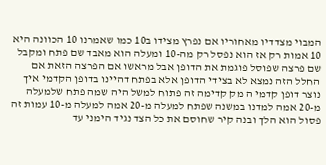המבוי מצדדיו מאחוריו אם נפרץ מצידו ב10 כמו שאמרנו 10 הכוונה היא 10 אמות רק אז הוא נפסל רק מה-10 ומעלה הוא מאבד שם פתח ומקבל שם פרצה שפוסל פוגמת את הדופן אבל מראשו אם הפרצה הזאת אם החלל הזה נמצא לא בצידי הדופן אלא בפתח דהיינו בדופן הקדמי איך נוצר דופן קדמי ה מק קדימה זה פתוח למשל היה שמה פתח שלמעלה מ-20 אמה למדנו במשנה שפתח למעלה מ-20 אמה למעלה מ-10 עמות זה פסול הוא הלך ובנה קיר שחוסם את כל הצד נגיד הימני עד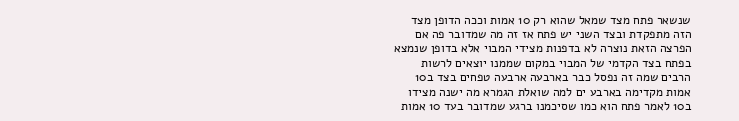שנשאר פתח מצד שמאל שהוא רק 10 אמות וככה הדופן מצד הזה מתפקדת ובצד השני יש פתח אז זה מה שמדובר פה אם הפרצה הזאת נוצרה לא בדפנות מצידי המבוי אלא בדופן שנמצא בפתח בצד הקדמי של המבוי במקום שממנו יוצאים לרשות הרבים שמה זה נפסל כבר בארבעה ארבעה טפחים בצד ב10 אמות מקדימה בארבע ים למה שואלת הגמרא מה ישנה מצידו ב10 לאמר פתח הוא כמו שסיכמנו ברגע שמדובר בעד 10 אמות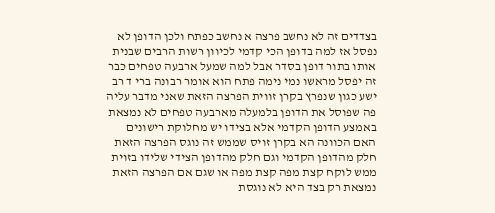בצדדים זה לא נחשב פרצה א נחשב כפתח ולכן הדופן לא נפסל אז למה בדופן הכי קדמי לכיוון רשות הרבים שבנית אותו בתור דופן בסדר אבל למה שמעל ארבעה טפחים כבר זה יפסל מראשו נמי נימה פתח הוא אומר רבונה ברי ד רב ישע כגון שנפרץ בקרן זווית הפרצה הזאת שאני מדבר עליה פה שפוסל את הדופן בלמעלה מארבעה טפחים לא נמצאת באמצע הדופן הקדמי אלא בצידו יש מחלוקת רישונים האם הכוונה הא בקרן זויס שממש זה נוגס הפרצה הזאת חלק מהדופן הקדמי וגם חלק מהדופן הצידי שלידו בזוית ממש לוקח קצת מפה קצת מפה או שגם אם הפרצה הזאת נמצאת רק בצד היא לא נוגסת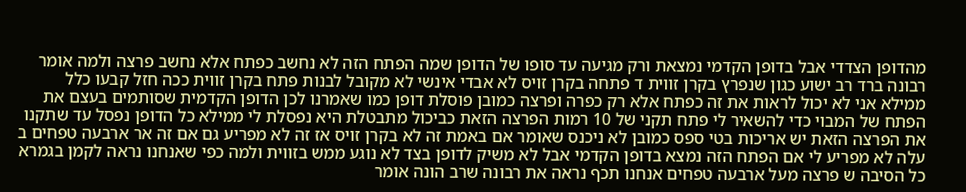מהדופן הצדדי אבל בדופן הקדמי נמצאת ורק מגיעה עד סופו של הדופן שמה הפתח הזה לא נחשב כפתח אלא נחשב פרצה ולמה אומר רבונה ברד רב ישוע כגון שנפרץ בקרן זווית ד פתחה בקרן זויס לא אבדי אינשי לא מקובל לבנות פתח בקרן זווית ככה חזל קבעו כלל ממילא אני לא יכול לראות את זה כפתח אלא רק כפרה ופרצה כמובן פוסלת דופן כמו שאמרנו לכן הדופן הקדמית שסותמים בעצם את הפתח של המבוי כדי להשאיר לי פתח תקני של 10 רמות הפרצה הזאת כביכול מתבטלת היא נפסלת לי ממילא כל הדופן נפסל עד שתקנו את הפרצה הזאת יש אריכות בטי ספס כמובן לא ניכנס שאומר אם באמת זה לא בקרן זויס אז זה לא מפריע גם אם זה אר ארבעה טפחים ב עלה לא מפריע לי אם הפתח הזה נמצא בדופן הקדמי אבל לא משיק לדופן בצד לא נוגע ממש בזווית ולמה כפי שאנחנו נראה לקמן בגמרא כל הסיבה ש פרצה מעל ארבעה טפחים אנחנו תכף נראה את רבונה שרב הונה אומר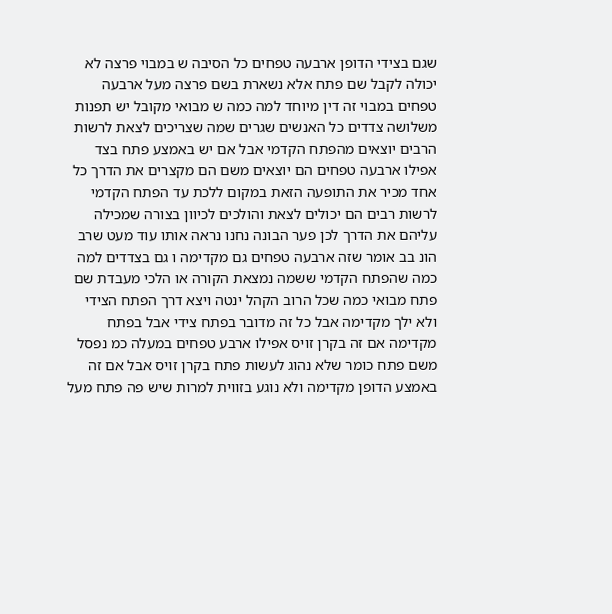שגם בצידי הדופן ארבעה טפחים כל הסיבה ש במבוי פרצה לא יכולה לקבל שם פתח אלא נשארת בשם פרצה מעל ארבעה טפחים במבוי זה דין מיוחד למה כמה ש מבואי מקובל יש תפנות משלושה צדדים כל האנשים שגרים שמה שצריכים לצאת לרשות הרבים יוצאים מהפתח הקדמי אבל אם יש באמצע פתח בצד אפילו ארבעה טפחים הם יוצאים משם הם מקצרים את הדרך כל אחד מכיר את התופעה הזאת במקום ללכת עד הפתח הקדמי לרשות רבים הם יכולים לצאת והולכים לכיוון בצורה שמכילה עליהם את הדרך לכן פער הבונה נחנו נראה אותו עוד מעט שרב הונ בב אומר שזה ארבעה טפחים גם מקדימה ו גם בצדדים למה כמה שהפתח הקדמי ששמה נמצאת הקורה או הלכי מעבדת שם פתח מבואי כמה שכל הרוב הקהל ינטה ויצא דרך הפתח הצידי ולא ילך מקדימה אבל כל זה מדובר בפתח צידי אבל בפתח מקדימה אם זה בקרן זויס אפילו ארבע טפחים במעלה כמ נפסל משם פתח כומר שלא נהוג לעשות פתח בקרן זויס אבל אם זה באמצע הדופן מקדימה ולא נוגע בזווית למרות שיש פה פתח מעל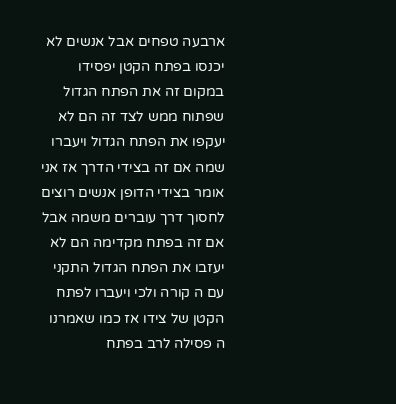ארבעה טפחים אבל אנשים לא יכנסו בפתח הקטן יפסידו במקום זה את הפתח הגדול שפתוח ממש לצד זה הם לא יעקפו את הפתח הגדול ויעברו שמה אם זה בצידי הדרך אז אני אומר בצידי הדופן אנשים רוצים לחסוך דרך עוברים משמה אבל אם זה בפתח מקדימה הם לא יעזבו את הפתח הגדול התקני עם ה קורה ולכי ויעברו לפתח הקטן של צידו אז כמו שאמרנו ה פסילה לרב בפתח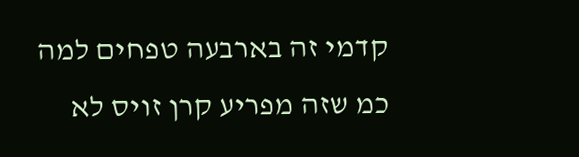קדמי זה בארבעה טפחים למה כמ שזה מפריע קרן זויס לא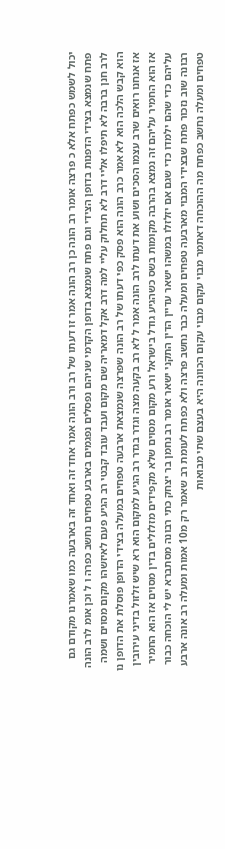יכול לשמש כפתח אלא כ פרצה אומר רב הונה כן רב הונה אמר זו דעתו של רב ורב הונה אמר אחד זה ואחד זה בארבעה כמו שאמרנו מקודם גם פתח שנמצא בצידי הדפנות בדופן הצידי וגם פתח שנמצא בדופן הקדמי שניהם נפסלים נפגמים בארבע טפחים נחשב כפרה ו ל וכן אומ לרב הונה לרב חנן ברבה לא תיפלו אליי דרב לא תחלוק עליי למה דרב אקל דמאריה שם מקום ועבד עובד קבטי רב הגיע פעם לאיזשהו מקום מסוים ושמה הוא קבש הלכה הוא לא אמר כרב הונה הוא פסק כפי דעתו של רב הונה שפרצה שנמצאת ארבעה טפחים במעלה בצידי הדופן פוסלת את הדופן נו אז אנחנו רואים שרב עצמו הסכים ושוע את דעתו לרב הונה אמר ל לא רב בקעה מצה וגדר בגדר רב הגיע למקום הוא רא שיש זלזול בדיני עירובין אז הוא החמיר עליהם זה נמצא בהרבה מקומות בשס כשהגיע גודל בישראל ורע מקום מסוים שלא מקפידים מזלזלים בדין מסוים אז הוא החמיר עליהם כדי שהם ילמדו כדי שגם אם יזלזלו במשהו ישאר עדיין הדין התקני ישאר אומר רב נחמן בר יצחק כתי רבונה מסתברא יש לי הוכחה כבור רבונה שוב נזכור פתח שבצידי המבוי מארבעה טפחים ומעלה כבר נחשב פרצה ולא כפתח לעומת רב שאמר רק מ10 אמות ומעלה רב אונה ארבע טפחים ומעלה נחשב כפתח מה ההוכחה דאתמר מבוי עקום מבוי עקום הכוונה היא בעצם שתי מבואות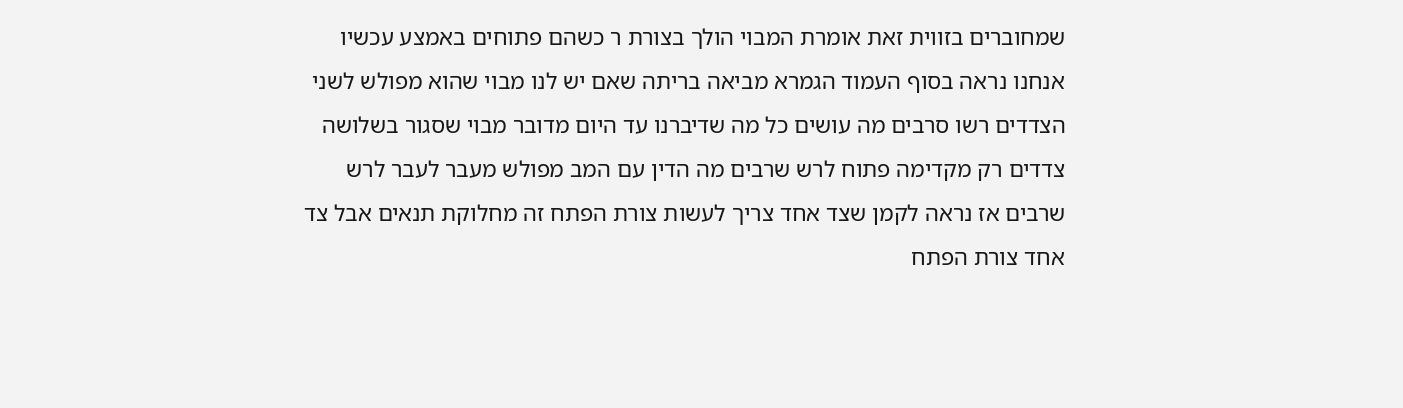שמחוברים בזווית זאת אומרת המבוי הולך בצורת ר כשהם פתוחים באמצע עכשיו אנחנו נראה בסוף העמוד הגמרא מביאה בריתה שאם יש לנו מבוי שהוא מפולש לשני הצדדים רשו סרבים מה עושים כל מה שדיברנו עד היום מדובר מבוי שסגור בשלושה צדדים רק מקדימה פתוח לרש שרבים מה הדין עם המב מפולש מעבר לעבר לרש שרבים אז נראה לקמן שצד אחד צריך לעשות צורת הפתח זה מחלוקת תנאים אבל צד אחד צורת הפתח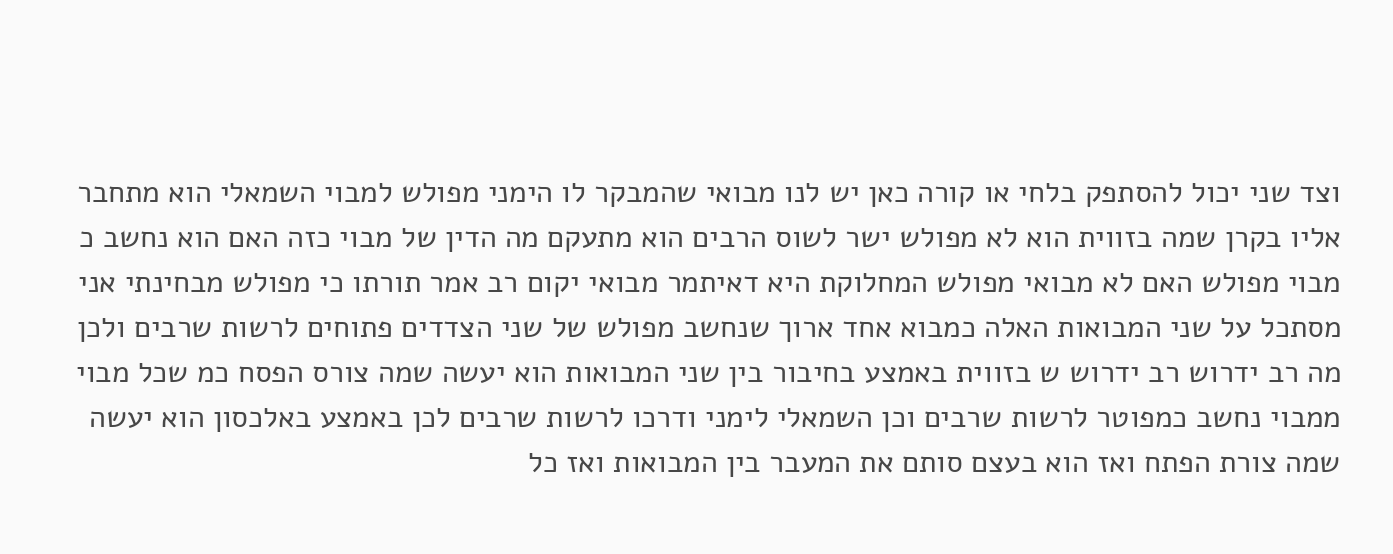וצד שני יכול להסתפק בלחי או קורה כאן יש לנו מבואי שהמבקר לו הימני מפולש למבוי השמאלי הוא מתחבר אליו בקרן שמה בזווית הוא לא מפולש ישר לשוס הרבים הוא מתעקם מה הדין של מבוי כזה האם הוא נחשב כ מבוי מפולש האם לא מבואי מפולש המחלוקת היא דאיתמר מבואי יקום רב אמר תורתו כי מפולש מבחינתי אני מסתכל על שני המבואות האלה כמבוא אחד ארוך שנחשב מפולש של שני הצדדים פתוחים לרשות שרבים ולכן מה רב ידרוש רב ידרוש ש בזווית באמצע בחיבור בין שני המבואות הוא יעשה שמה צורס הפסח כמ שכל מבוי ממבוי נחשב כמפוטר לרשות שרבים וכן השמאלי לימני ודרכו לרשות שרבים לכן באמצע באלכסון הוא יעשה שמה צורת הפתח ואז הוא בעצם סותם את המעבר בין המבואות ואז כל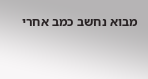מבוא נחשב כמב אחרי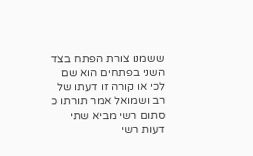ששמנו צורת הפתח בצד השני בפתחים הוא שם לכי או קורה זו דעתו של רב ושמואל אמר תורתו כ סתום רשי מביא שתי דעות רשי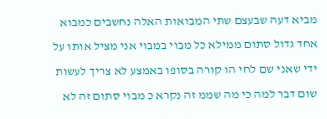מביא דעה שבעצם שתי המבואות האלה נחשבים כמבוא אחד גדול סתום ממילא כל מבוי במבוי אני מציל אותו על ידי שאני שם לחי הו קורה בסופו באמצע לא צריך לעשות שום דבר למה כי מה שממ זה נקרא כ מבוי סתום זה לא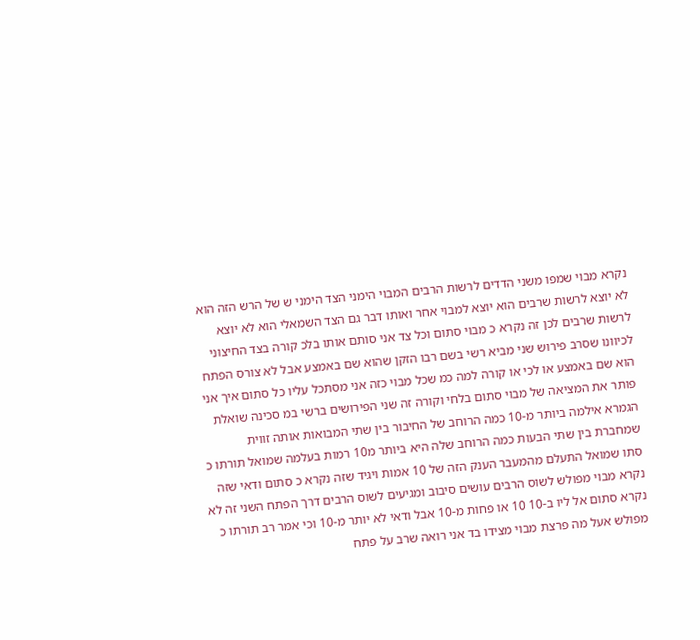נקרא מבוי שמפו משני הדדים לרשות הרבים המבוי הימני הצד הימני ש של הרש הזה הוא לא יוצא לרשות שרבים הוא יוצא למבוי אחר ואותו דבר גם הצד השמאלי הוא לא יוצא לרשות שרבים לכן זה נקרא כ מבוי סתום וכל צד אני סותם אותו בלכ קורה בצד החיצוני לכיוונו שסרב פירוש שני מביא רשי בשם רבו הזקן שהוא שם באמצע אבל לא צורס הפתח הוא שם באמצע או לכי או קורה למה כמ שכל מבוי כזה אני מסתכל עליו כל סתום איך אני פותר את המציאה של מבוי סתום בלחי וקורה זה שני הפירושים ברשי במ סכינה שואלת הגמרא אילמה ביותר מ-10 כמה הרוחב של החיבור בין שתי המבואות אותה זווית שמחברת בין שתי הבעות כמה הרוחב שלה היא ביותר מ10 רמות בעלמה שמואל תורתו כ סתו שמואל התעלם מהמעבר הענק הזה של 10 אמות ויגיד שזה נקרא כ סתום ודאי שזה נקרא מבוי מפולש לשוס הרבים עושים סיבוב ומגיעים לשוס הרבים דרך הפתח השני זה לא נקרא סתום אל ליו ב-10 10 או פחות מ-10 אבל ודאי לא יותר מ-10 וכי אמר רב תורתו כ מפולש אעל מה פרצת מבוי מצידו בד אני רואה שרב על פתח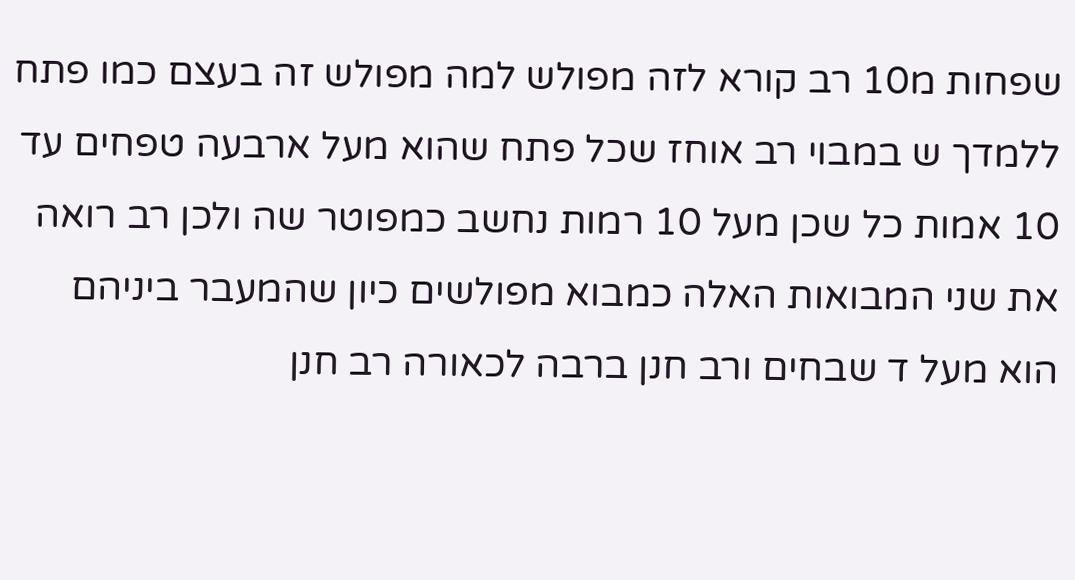שפחות מ10 רב קורא לזה מפולש למה מפולש זה בעצם כמו פתח ללמדך ש במבוי רב אוחז שכל פתח שהוא מעל ארבעה טפחים עד 10 אמות כל שכן מעל 10 רמות נחשב כמפוטר שה ולכן רב רואה את שני המבואות האלה כמבוא מפולשים כיון שהמעבר ביניהם הוא מעל ד שבחים ורב חנן ברבה לכאורה רב חנן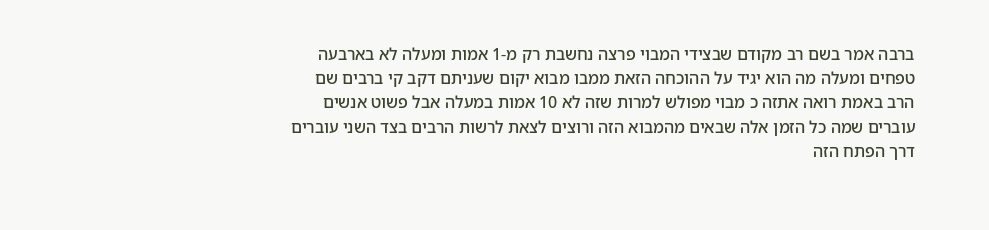ברבה אמר בשם רב מקודם שבצידי המבוי פרצה נחשבת רק מ-1 אמות ומעלה לא בארבעה טפחים ומעלה מה הוא יגיד על ההוכחה הזאת ממבו מבוא יקום שעניתם דקב קי ברבים שם הרב באמת רואה אתזה כ מבוי מפולש למרות שזה לא 10 אמות במעלה אבל פשוט אנשים עוברים שמה כל הזמן אלה שבאים מהמבוא הזה ורוצים לצאת לרשות הרבים בצד השני עוברים דרך הפתח הזה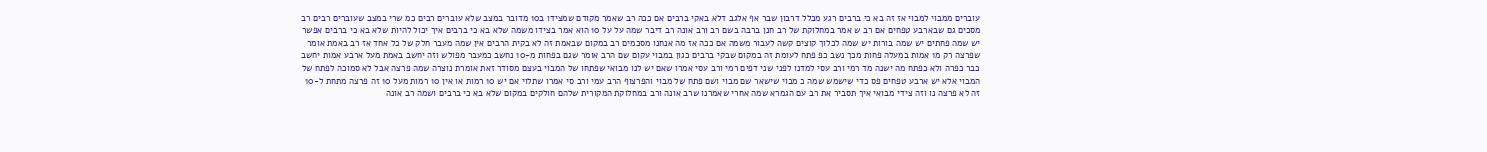עוברים ממבוי למבוי אז זה בא כי ברבים רגע מכלל דרבון שבר אף אלגב דלא באקי ברבים אם ככה רב שאמר מקודם שמצידו ב10 מדובר במצב שלא עוברים רבים כמ שרי במצב שעוברים רבים רב מסכים גם שבארבע טפחים אם רב ש אמר במחלוקת של רב חנן ברבה בשם רב ורב אונה רב דיבר שמה על על 10 הוא אמר בצידו משמה שלא בא כי ברבים איך יכול להיות שלא בא כי ברבים אפשר יש שמה פחתים יש שמה בורות יש שמה לכלוך קוצים קשה לעבור משמה אם ככה אז מה אנחנו מסכמים רב במקום שבאמת זה לא בקית הרבים אין שמה מעבר חלק של כל אחד אז רב באמת אומר שפרצה רק מ1 אמות במעלה פחות מכך נשב כפ פתח לעומת זה במקום שבקי ברבים כגון במבוי עקום שם הרב אומר שגם בפחות מ-10 נחשב כמעבר מפולש וזה יחשב באמת מעל ארבע אמות יחשב כבר כפרה ולא כפתח מה ישנה מד רמי ורב עסי למדנו לפני שני דפים רמי ורב עסי אמרו שאם יש לנו מבואי שפתחו של המבוי בעצם מסודר זאת אומרת נוצרה שמה פרצה אבל לא סמוכה לפתח של המבוי אלא יש ארבע טפחים פס כדי שישמש שמה כ מבוי שישאר שם מבוי ושם פתח של מבוי והפרצוף הרב עמי ורב סי אמרו שתלוי אם יש 10 רמות או אין 10 רמות מעל 10 זה פרצה מתחת ל-10 זה לא פרצה נו וזה צידי מבואי איך תסביר את רב עם הגמרא שמה אחרי שאמרנו שרב אונה ורב במחלוקת המקורית שלהם חולקים במקום שלא בא כי ברבים ושמה רב אונה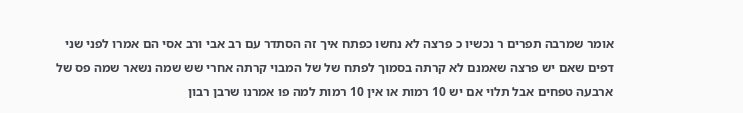אומר שמרבה תפרים ר נכשיו כ פרצה לא נחשו כפתח איך זה הסתדר עם רב אבי ורב אסי הם אמרו לפני שני דפים שאם יש פרצה שאמנם לא קרתה בסמוך לפתח של של המבוי קרתה אחרי שש שמה נשאר שמה פס של ארבעה טפחים אבל תלוי אם יש 10 רמות או אין 10 רמות למה פו אמרנו שרבן רבון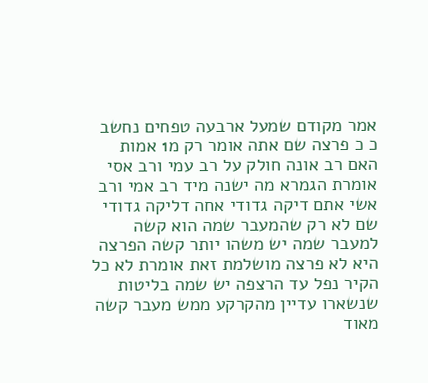אמר מקודם שמעל ארבעה טפחים נחשב כ כ פרצה שם אתה אומר רק מ1 אמות האם רב אונה חולק על רב עמי ורב אסי אומרת הגמרא מה ישנה מיד רב אמי ורב אשי אתם דיקה גדודי אחה דליקה גדודי שם לא רק שהמעבר שמה הוא קשה למעבר שמה יש משהו יותר קשה הפרצה היא לא פרצה מושלמת זאת אומרת לא כל הקיר נפל עד הרצפה יש שמה בליטות שנשארו עדיין מהקרקע ממש מעבר קשה מאוד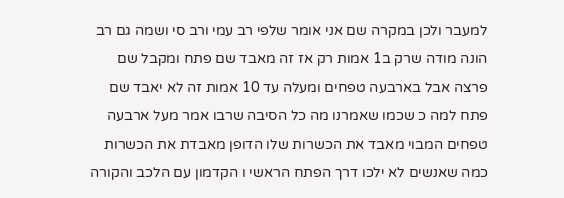למעבר ולכן במקרה שם אני אומר שלפי רב עמי ורב סי ושמה גם רב הונה מודה שרק ב1 אמות רק אז זה מאבד שם פתח ומקבל שם פרצה אבל בארבעה טפחים ומעלה עד 10 אמות זה לא יאבד שם פתח למה כ שכמו שאמרנו מה כל הסיבה שרבו אמר מעל ארבעה טפחים המבוי מאבד את הכשרות שלו הדופן מאבדת את הכשרות כמה שאנשים לא ילכו דרך הפתח הראשי ו הקדמון עם הלכב והקורה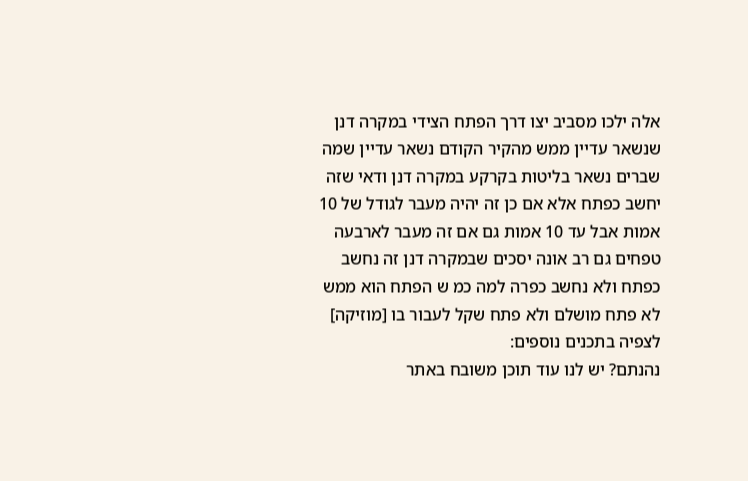אלה ילכו מסביב יצו דרך הפתח הצידי במקרה דנן שנשאר עדיין ממש מהקיר הקודם נשאר עדיין שמה שברים נשאר בליטות בקרקע במקרה דנן ודאי שזה יחשב כפתח אלא אם כן זה יהיה מעבר לגודל של 10 אמות אבל עד 10 אמות גם אם זה מעבר לארבעה טפחים גם רב אונה יסכים שבמקרה דנן זה נחשב כפתח ולא נחשב כפרה למה כמ ש הפתח הוא ממש לא פתח מושלם ולא פתח שקל לעבור בו [מוזיקה]
לצפיה בתכנים נוספים:
נהנתם? יש לנו עוד תוכן משובח באתר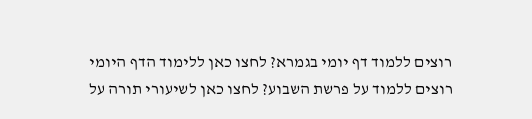רוצים ללמוד דף יומי בגמרא? לחצו כאן ללימוד הדף היומי
רוצים ללמוד על פרשת השבוע? לחצו כאן לשיעורי תורה על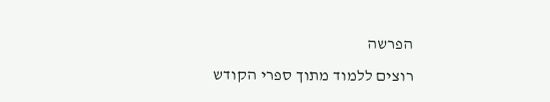הפרשה
רוצים ללמוד מתוך ספרי הקודש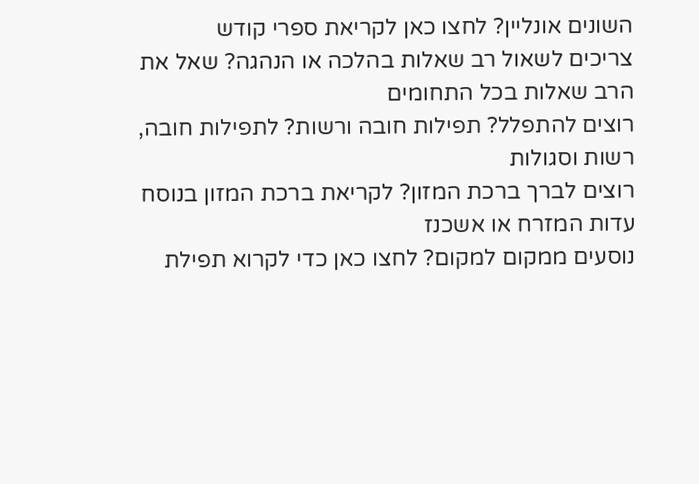השונים אונליין? לחצו כאן לקריאת ספרי קודש
צריכים לשאול רב שאלות בהלכה או הנהגה? שאל את הרב שאלות בכל התחומים
רוצים להתפלל? תפילות חובה ורשות? לתפילות חובה, רשות וסגולות
רוצים לברך ברכת המזון? לקריאת ברכת המזון בנוסח עדות המזרח או אשכנז
נוסעים ממקום למקום? לחצו כאן כדי לקרוא תפילת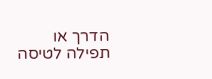הדרך או תפילה לטיסה